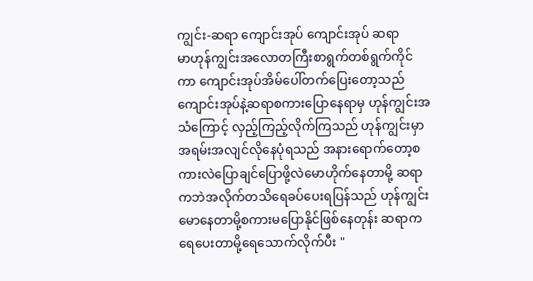ကျွင်း-ဆရာ ကျောင်းအုပ် ကျောင်းအုပ် ဆရာ
မာဟုန်ကျွင်းအလောတကြီးစာရွက်တစ်ရွက်ကိုင်ကာ ကျောင်းအုပ်အိမ်ပေါ်တက်ပြေးတော့သည် ကျောင်းအုပ်နဲ့ဆရာစကားပြောနေရာမှ ဟုန်ကျွင်းအသံကြောင့် လှည့်ကြည့်လိုက်ကြသည် ဟုန်ကျွင်းမှာအရမ်းအလျင်လိုနေပုံရသည် အနားရောက်တော့စကားလဲပြောချင်ပြောဖို့လဲမောဟိုက်နေတာမို့ ဆရာကဘဲအလိုက်တသိရေခပ်ပေးရပြန်သည် ဟုန်ကျွင်းမောနေတာမို့စကားမပြောနိုင်ဖြစ်နေတုန်း ဆရာကရေပေးတာမို့ရေသောက်လိုက်ပီး "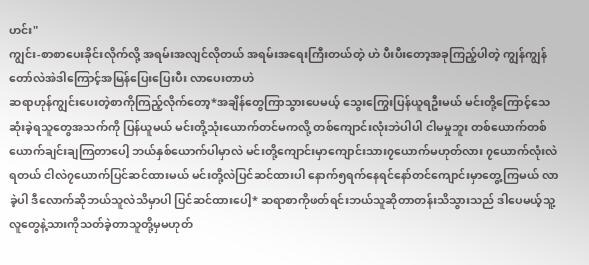ဟင်း"
ကျွင်း-စာစာပေးခိုင်းလိုက်လို့ အရမ်းအလျင်လိုတယ် အရမ်းအရေးကြီးတယ်တဲ့ ဟဲ ပီးပီးတော့အခုကြည့်ပါတဲ့ ကျွန်ကျွန်တော်လဲအဲဒါကြောင့်အမြန်ပြေးပြေးပီး လာပေးတာဟဲ
ဆရာဟုန်ကျွင်းပေးတဲ့စာကိုကြည့်လိုက်တော့*အချိန်တွေကြာသွားပေမယ့် သွေးကြွေးပြန်ယူရဦးမယ် မင်းတို့ကြောင့်သေဆုံးခဲ့ရသူတွေအသက်ကို ပြန်ယူမယ် မင်းတို့သုံးယောက်တင်မကလို့ တစ်ကျောင်းလုံးဘဲပါပါ ငါမမှုဘူး တစ်ယောက်တစ်ယောက်ချင်းချကြတာပေါ့ ဘယ်နှစ်ယောက်ပါမှာလဲ မင်းတို့ကျောင်းမှာကျောင်းသား၇ယောက်မဟုတ်လား ၇ယောက်လုံးလဲရတယ် ငါလဲ၇ယောက်ပြင်ဆင်ထားမယ် မင်းတို့လဲပြင်ဆင်ထားပါ နောက်၅ရက်နေရင်နော်တင်ကျောင်းမှာတွေ့ကြမယ် လာခဲ့ပါ ဒီလောက်ဆိုဘယ်သူလဲသိမှာပါ ပြင်ဆင်ထားပေါ့* ဆရာစာကိုဖတ်ရင်းဘယ်သူဆိုတာတန်းသိသွားသည် ဒါပေမယ့်သူ့လူတွေနဲ့သားကိုသတ်ခဲ့တာသူတို့မှမဟုတ်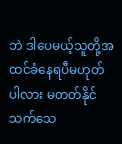ဘဲ ဒါပေမယ့်သူတို့အထင်ခံနေရပီမဟုတ်ပါလား မတတ်နိုင်သက်သေ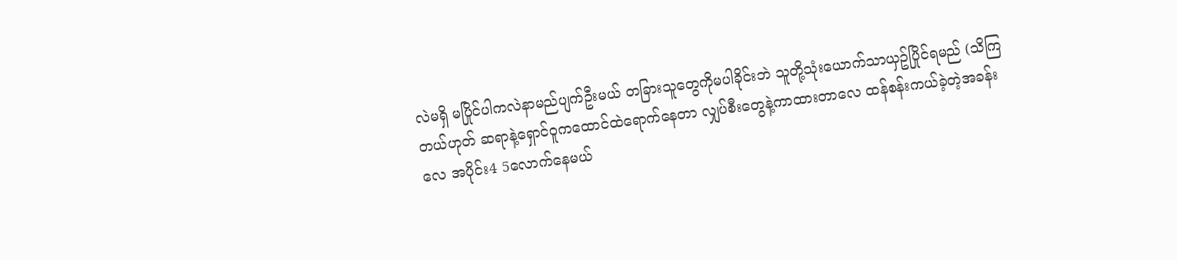လဲမရှိ မပြိုင်ပါကလဲနာမည်ပျက်ဦးမယ် တခြားသူတွေကိုမပါခိုင်းဘဲ သူတို့သုံးယောက်သာယှဥ်ပြိုင်ရမည် (သိကြတယ်ဟုတ် ဆရာနဲ့ရှောင်ဝူကထောင်ထဲရောက်နေတာ လျှပ်စီးတွေနဲ့ကာထားတာလေ ထန်စန်းကယ်ခဲ့တဲ့အခန်းလေ အပိုင်း4 5လောက်နေမယ်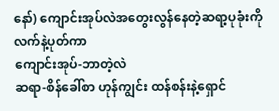နော်) ကျောင်းအုပ်လဲအတွေးလွန်နေတဲ့ဆရာ့ပုခုံးကိုလက်နဲ့ပုတ်ကာ
ကျောင်းအုပ်-ဘာတဲ့လဲ
ဆရာ-စိန်ခေါ်စာ ဟုန်ကျွင်း ထန်စန်းနဲ့ရှောင်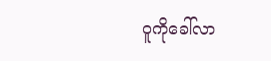ဝူကိုခေါ်လာ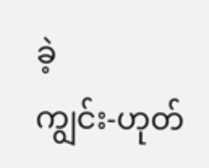ခဲ့
ကျွင်း-ဟုတ်